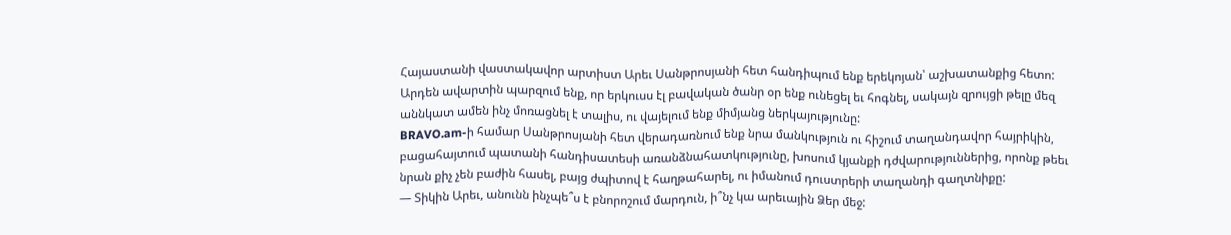Հայաստանի վաստակավոր արտիստ Արեւ Սանթրոսյանի հետ հանդիպում ենք երեկոյան՝ աշխատանքից հետո: Արդեն ավարտին պարզում ենք, որ երկուսս էլ բավական ծանր օր ենք ունեցել եւ հոգնել, սակայն զրույցի թելը մեզ աննկատ ամեն ինչ մոռացնել է տալիս, ու վայելում ենք միմյանց ներկայությունը:
BRAVO.am-ի համար Սանթրոսյանի հետ վերադառնում ենք նրա մանկություն ու հիշում տաղանդավոր հայրիկին, բացահայտում պատանի հանդիսատեսի առանձնահատկությունը, խոսում կյանքի դժվարություններից, որոնք թեեւ նրան քիչ չեն բաժին հասել, բայց ժպիտով է հաղթահարել, ու իմանում դուստրերի տաղանդի գաղտնիքը:
— Տիկին Արեւ, անունն ինչպե՞ս է բնորոշում մարդուն, ի՞նչ կա արեւային Ձեր մեջ: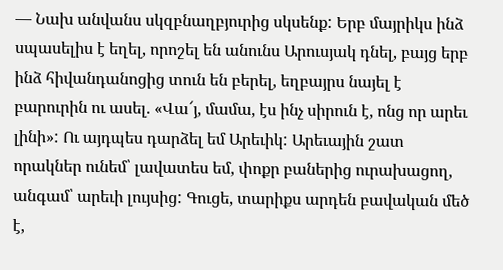— Նախ անվանս սկզբնաղբյուրից սկսենք: Երբ մայրիկս ինձ սպասելիս է եղել, որոշել են անունս Արուսյակ դնել, բայց երբ ինձ հիվանդանոցից տուն են բերել, եղբայրս նայել է բարուրին ու ասել. «Վա՜յ, մամա, էս ինչ սիրուն է, ոնց որ արեւ լինի»: Ու այդպես դարձել եմ Արեւիկ: Արեւային շատ որակներ ունեմ՝ լավատես եմ, փոքր բաներից ուրախացող, անգամ՝ արեւի լույսից: Գուցե, տարիքս արդեն բավական մեծ է,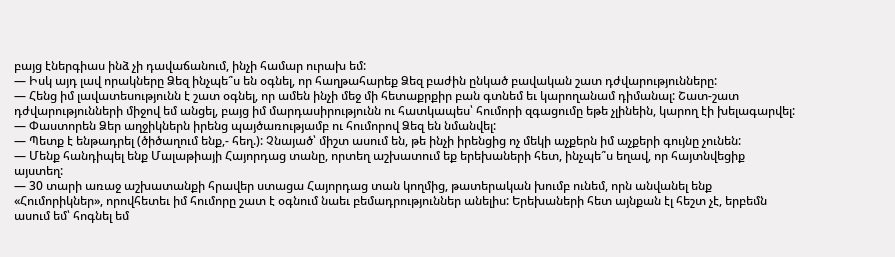բայց էներգիաս ինձ չի դավաճանում, ինչի համար ուրախ եմ:
— Իսկ այդ լավ որակները Ձեզ ինչպե՞ս են օգնել, որ հաղթահարեք Ձեզ բաժին ընկած բավական շատ դժվարությունները:
— Հենց իմ լավատեսությունն է շատ օգնել, որ ամեն ինչի մեջ մի հետաքրքիր բան գտնեմ եւ կարողանամ դիմանալ: Շատ-շատ դժվարությունների միջով եմ անցել, բայց իմ մարդասիրությունն ու հատկապես՝ հումորի զգացումը եթե չլինեին, կարող էի խելագարվել:
— Փաստորեն Ձեր աղջիկներն իրենց պայծառությամբ ու հումորով Ձեզ են նմանվել:
— Պետք է ենթադրել (ծիծաղում ենք,- հեղ.): Չնայած՝ միշտ ասում են, թե ինչի իրենցից ոչ մեկի աչքերն իմ աչքերի գույնը չունեն:
— Մենք հանդիպել ենք Մալաթիայի Հայորդաց տանը, որտեղ աշխատում եք երեխաների հետ, ինչպե՞ս եղավ, որ հայտնվեցիք այստեղ:
— 30 տարի առաջ աշխատանքի հրավեր ստացա Հայորդաց տան կողմից, թատերական խումբ ունեմ, որն անվանել ենք «Հումորիկներ», որովհետեւ իմ հումորը շատ է օգնում նաեւ բեմադրություններ անելիս: Երեխաների հետ այնքան էլ հեշտ չէ, երբեմն ասում եմ՝ հոգնել եմ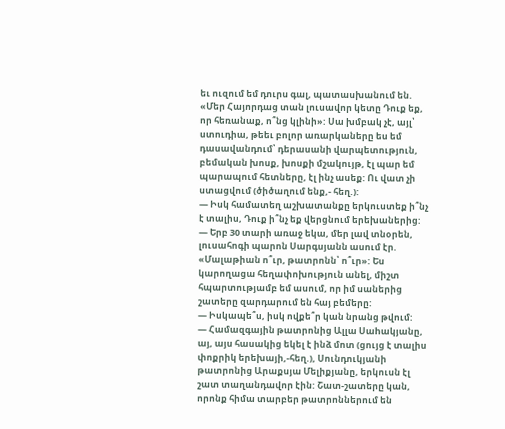եւ ուզում եմ դուրս գալ, պատասխանում են. «Մեր Հայորդաց տան լուսավոր կետը Դուք եք, որ հեռանաք, ո՞նց կլինի»: Սա խմբակ չէ, այլ՝ ստուդիա, թեեւ բոլոր առարկաները ես եմ դասավանդում՝ դերասանի վարպետություն, բեմական խոսք, խոսքի մշակույթ, էլ պար եմ պարապում հետները, էլ ինչ ասեք: Ու վատ չի ստացվում (ծիծաղում ենք,- հեղ.):
— Իսկ համատեղ աշխատանքը երկուստեք ի՞նչ է տալիս, Դուք ի՞նչ եք վերցնում երեխաներից:
— Երբ 30 տարի առաջ եկա, մեր լավ տնօրեն, լուսահոգի պարոն Սարգսյանն ասում էր. «Մալաթիան ո՞ւր, թատրոնն՝ ո՞ւր»: Ես կարողացա հեղափոխություն անել, միշտ հպարտությամբ եմ ասում, որ իմ սաներից շատերը զարդարում են հայ բեմերը:
— Իսկապե՞ս, իսկ ովքե՞ր կան նրանց թվում:
— Համազգային թատրոնից Ալլա Սաhակյանը, այ, այս հասակից եկել է ինձ մոտ (ցույց է տալիս փոքրիկ երեխայի,-հեղ.), Սունդուկյանի թատրոնից Արաքսյա Մելիքյանը, երկուսն էլ շատ տաղանդավոր էին: Շատ-շատերը կան, որոնք հիմա տարբեր թատրոններում են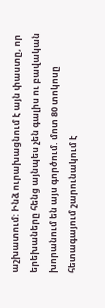աշխատում: Ինձ ուրախացնում է այն փաստը, որ երեխաները հենց այնպես չեն գալիս ու բավական խորանում են այս գործում. մոտ 80 տոկոսը հետագայում շարունակում է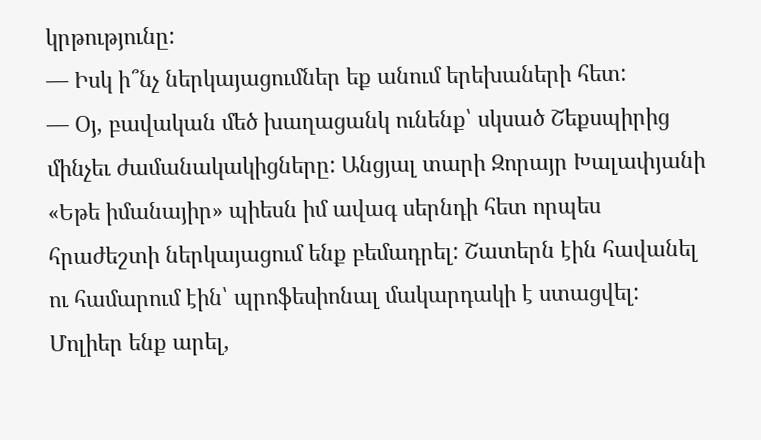կրթությունը:
— Իսկ ի՞նչ ներկայացումներ եք անում երեխաների հետ:
— Օյ, բավական մեծ խաղացանկ ունենք՝ սկսած Շեքսպիրից մինչեւ ժամանակակիցները: Անցյալ տարի Զորայր Խալափյանի «Եթե իմանայիր» պիեսն իմ ավագ սերնդի հետ որպես հրաժեշտի ներկայացում ենք բեմադրել: Շատերն էին հավանել ու համարում էին՝ պրոֆեսիոնալ մակարդակի է ստացվել: Մոլիեր ենք արել,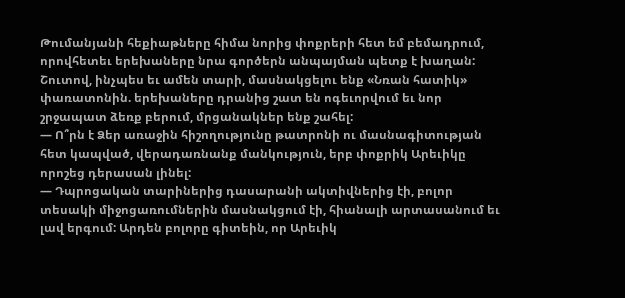Թումանյանի հեքիաթները հիմա նորից փոքրերի հետ եմ բեմադրում, որովհետեւ երեխաները նրա գործերն անպայման պետք է խաղան: Շուտով, ինչպես եւ ամեն տարի, մասնակցելու ենք «Նռան հատիկ» փառատոնին. երեխաները դրանից շատ են ոգեւորվում եւ նոր շրջապատ ձեռք բերում, մրցանակներ ենք շահել:
— Ո՞րն է Ձեր առաջին հիշողությունը թատրոնի ու մասնագիտության հետ կապված, վերադառնանք մանկություն, երբ փոքրիկ Արեւիկը որոշեց դերասան լինել:
— Դպրոցական տարիներից դասարանի ակտիվներից էի, բոլոր տեսակի միջոցառումներին մասնակցում էի, հիանալի արտասանում եւ լավ երգում: Արդեն բոլորը գիտեին, որ Արեւիկ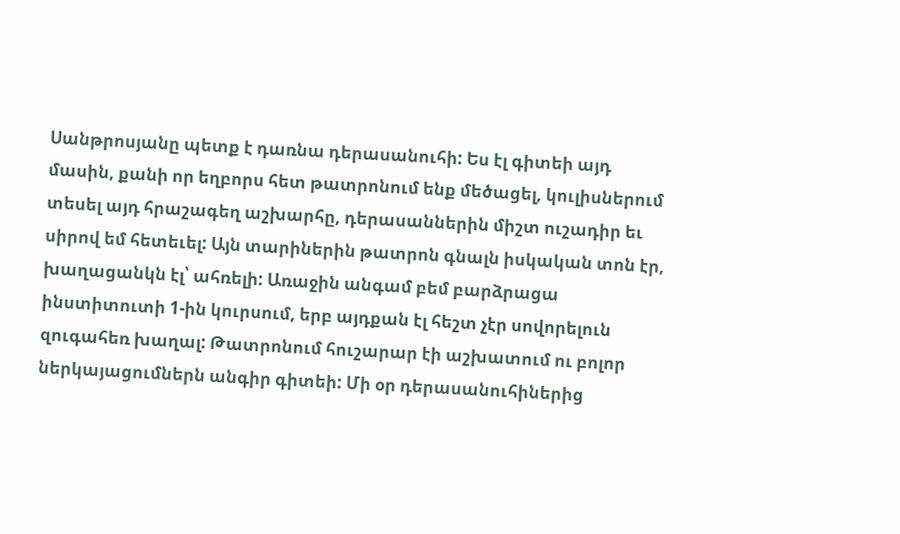Սանթրոսյանը պետք է դառնա դերասանուհի: Ես էլ գիտեի այդ մասին, քանի որ եղբորս հետ թատրոնում ենք մեծացել, կուլիսներում տեսել այդ հրաշագեղ աշխարհը, դերասաններին միշտ ուշադիր եւ սիրով եմ հետեւել: Այն տարիներին թատրոն գնալն իսկական տոն էր, խաղացանկն էլ՝ ահռելի: Առաջին անգամ բեմ բարձրացա ինստիտուտի 1-ին կուրսում, երբ այդքան էլ հեշտ չէր սովորելուն զուգահեռ խաղալ: Թատրոնում հուշարար էի աշխատում ու բոլոր ներկայացումներն անգիր գիտեի: Մի օր դերասանուհիներից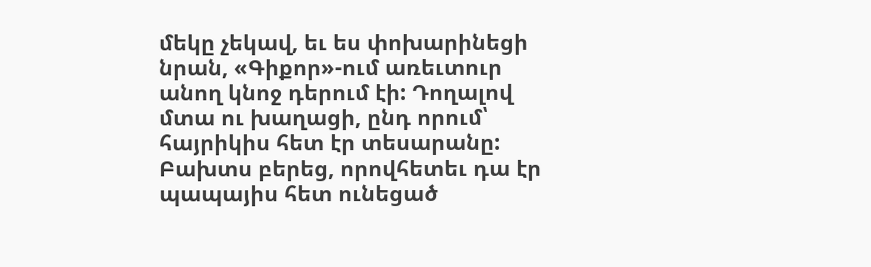մեկը չեկավ, եւ ես փոխարինեցի նրան, «Գիքոր»-ում առեւտուր անող կնոջ դերում էի: Դողալով մտա ու խաղացի, ընդ որում՝ հայրիկիս հետ էր տեսարանը: Բախտս բերեց, որովհետեւ դա էր պապայիս հետ ունեցած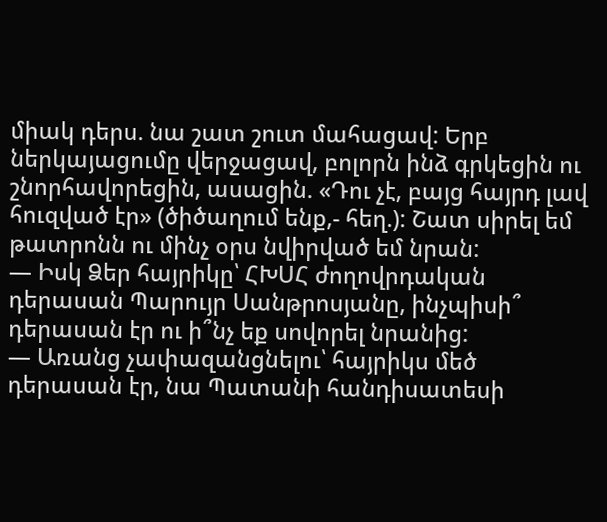միակ դերս. նա շատ շուտ մահացավ: Երբ ներկայացումը վերջացավ, բոլորն ինձ գրկեցին ու շնորհավորեցին, ասացին. «Դու չէ, բայց հայրդ լավ հուզված էր» (ծիծաղում ենք,- հեղ.): Շատ սիրել եմ թատրոնն ու մինչ օրս նվիրված եմ նրան:
— Իսկ Ձեր հայրիկը՝ ՀԽՍՀ ժողովրդական դերասան Պարույր Սանթրոսյանը, ինչպիսի՞ դերասան էր ու ի՞նչ եք սովորել նրանից:
— Առանց չափազանցնելու՝ հայրիկս մեծ դերասան էր, նա Պատանի հանդիսատեսի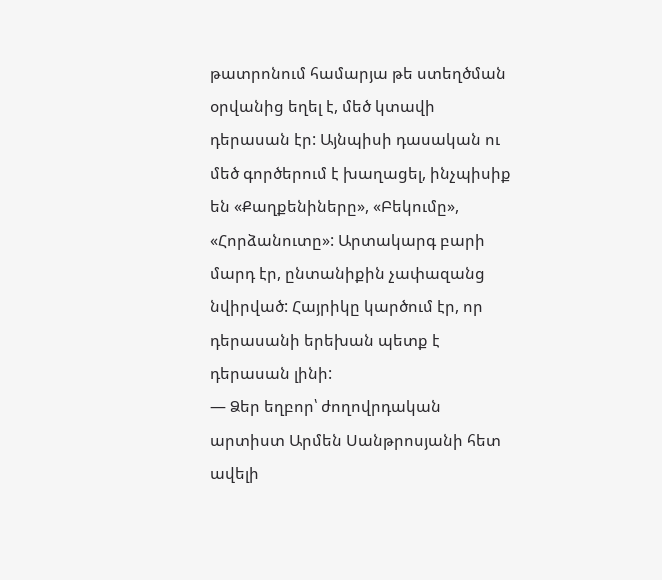թատրոնում համարյա թե ստեղծման օրվանից եղել է, մեծ կտավի դերասան էր: Այնպիսի դասական ու մեծ գործերում է խաղացել, ինչպիսիք են «Քաղքենիները», «Բեկումը», «Հորձանուտը»: Արտակարգ բարի մարդ էր, ընտանիքին չափազանց նվիրված: Հայրիկը կարծում էր, որ դերասանի երեխան պետք է դերասան լինի:
— Ձեր եղբոր՝ ժողովրդական արտիստ Արմեն Սանթրոսյանի հետ ավելի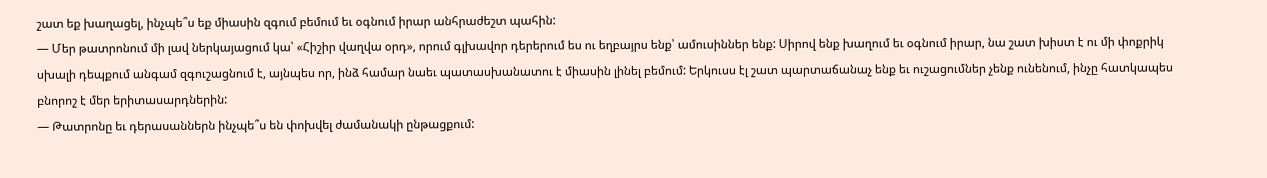շատ եք խաղացել, ինչպե՞ս եք միասին զգում բեմում եւ օգնում իրար անհրաժեշտ պահին:
— Մեր թատրոնում մի լավ ներկայացում կա՝ «Հիշիր վաղվա օրդ», որում գլխավոր դերերում ես ու եղբայրս ենք՝ ամուսիններ ենք: Սիրով ենք խաղում եւ օգնում իրար, նա շատ խիստ է ու մի փոքրիկ սխալի դեպքում անգամ զգուշացնում է, այնպես որ, ինձ համար նաեւ պատասխանատու է միասին լինել բեմում: Երկուսս էլ շատ պարտաճանաչ ենք եւ ուշացումներ չենք ունենում, ինչը հատկապես բնորոշ է մեր երիտասարդներին:
— Թատրոնը եւ դերասաններն ինչպե՞ս են փոխվել ժամանակի ընթացքում: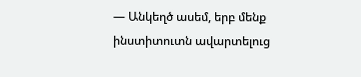— Անկեղծ ասեմ, երբ մենք ինստիտուտն ավարտելուց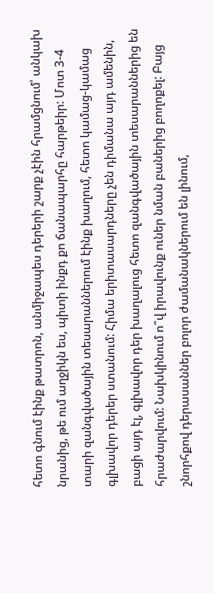հետո գնում էինք թատրոն, անմիջապես դերերի շարք չէին հրամցնում՝ անկախ նրանից, թե ում աղջիկն ես, պիտի ինքդ քո ճանապարհը հարթեիր: Մոտ 3-4 տարի զանգվածային տեսարաններում էինք խաղում, հետո կամաց-կամաց գլխավոր դերեր ստանում: Հիմա երիտասարդները չեն դիմանա այդ ամենին, բացի այդ էլ, գլխավոր դեր խաղալուց հետո զանգվածային տեսարաններից են հրաժարվում: Նախկինում ո՞վ իրավունք ուներ նման բաներից բողոքել: Բայց շնորհքով դերասաններ բոլոր ժամանակներում են լինում,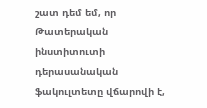շատ դեմ եմ, որ Թատերական ինստիտուտի դերասանական ֆակուլտետը վճարովի է,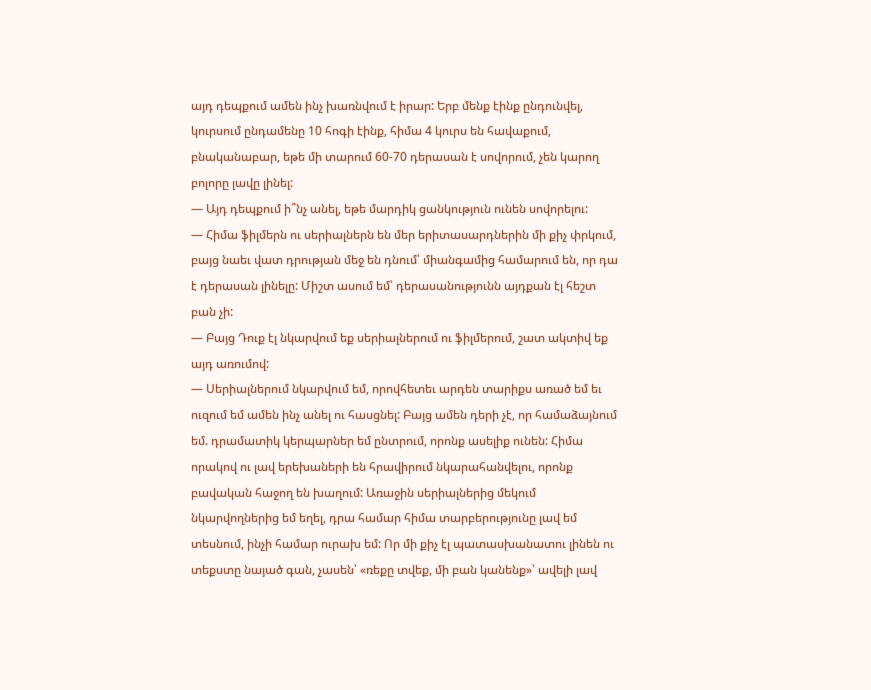այդ դեպքում ամեն ինչ խառնվում է իրար: Երբ մենք էինք ընդունվել, կուրսում ընդամենը 10 հոգի էինք, հիմա 4 կուրս են հավաքում, բնականաբար, եթե մի տարում 60-70 դերասան է սովորում, չեն կարող բոլորը լավը լինել:
— Այդ դեպքում ի՞նչ անել, եթե մարդիկ ցանկություն ունեն սովորելու:
— Հիմա ֆիլմերն ու սերիալներն են մեր երիտասարդներին մի քիչ փրկում, բայց նաեւ վատ դրության մեջ են դնում՝ միանգամից համարում են, որ դա է դերասան լինելը: Միշտ ասում եմ՝ դերասանությունն այդքան էլ հեշտ բան չի:
— Բայց Դուք էլ նկարվում եք սերիալներում ու ֆիլմերում, շատ ակտիվ եք այդ առումով:
— Սերիալներում նկարվում եմ, որովհետեւ արդեն տարիքս առած եմ եւ ուզում եմ ամեն ինչ անել ու հասցնել: Բայց ամեն դերի չէ, որ համաձայնում եմ. դրամատիկ կերպարներ եմ ընտրում, որոնք ասելիք ունեն: Հիմա որակով ու լավ երեխաների են հրավիրում նկարահանվելու, որոնք բավական հաջող են խաղում: Առաջին սերիալներից մեկում նկարվողներից եմ եղել, դրա համար հիմա տարբերությունը լավ եմ տեսնում, ինչի համար ուրախ եմ: Որ մի քիչ էլ պատասխանատու լինեն ու տեքստը նայած գան, չասեն՝ «ռեքը տվեք, մի բան կանենք»՝ ավելի լավ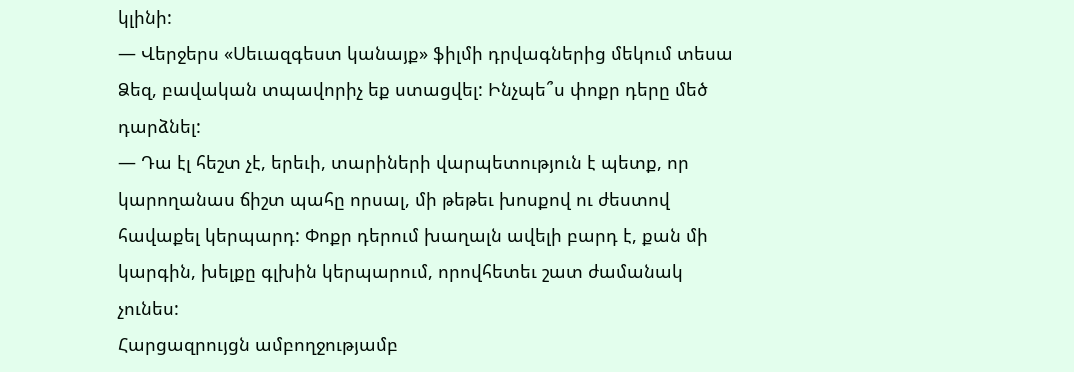կլինի:
— Վերջերս «Սեւազգեստ կանայք» ֆիլմի դրվագներից մեկում տեսա Ձեզ, բավական տպավորիչ եք ստացվել: Ինչպե՞ս փոքր դերը մեծ դարձնել:
— Դա էլ հեշտ չէ, երեւի, տարիների վարպետություն է պետք, որ կարողանաս ճիշտ պահը որսալ, մի թեթեւ խոսքով ու ժեստով հավաքել կերպարդ: Փոքր դերում խաղալն ավելի բարդ է, քան մի կարգին, խելքը գլխին կերպարում, որովհետեւ շատ ժամանակ չունես:
Հարցազրույցն ամբողջությամբ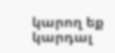կարող եք կարդալ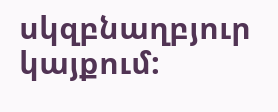սկզբնաղբյուր կայքում: